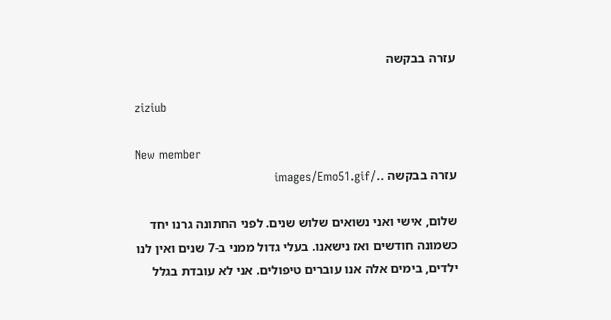עזרה בבקשה

ziziub

New member
עזרה בבקשה ../images/Emo51.gif

שלום, אישי ואני נשואים שלוש שנים. לפני החתונה גרנו יחד כשמונה חודשים ואז נישאנו. בעלי גדול ממני ב-7 שנים ואין לנו ילדים, בימים אלה אנו עוברים טיפולים. אני לא עובדת בגלל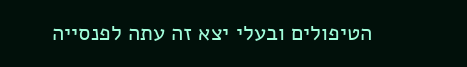הטיפולים ובעלי יצא זה עתה לפנסייה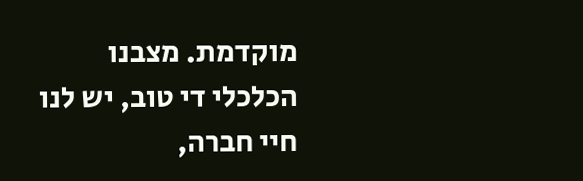מוקדמת. מצבנו הכלכלי די טוב, יש לנו חיי חברה,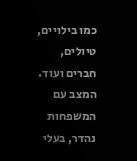כמו בילויים, טיולים, חברים ועוד. המצב עם המשפחות נהדר, בעלי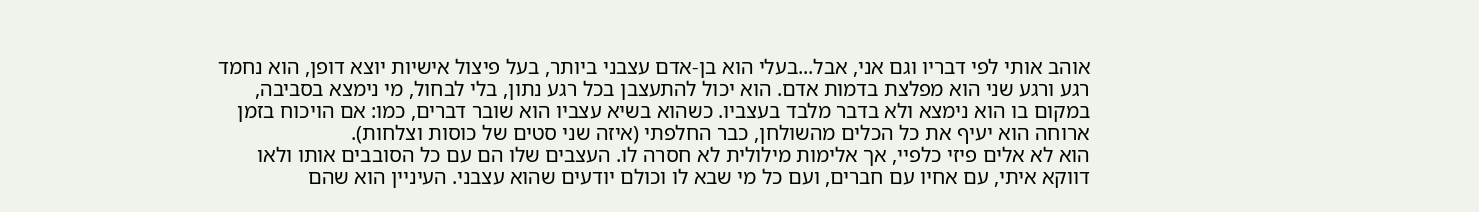אוהב אותי לפי דבריו וגם אני, אבל...בעלי הוא בן-אדם עצבני ביותר, בעל פיצול אישיות יוצא דופן, הוא נחמד רגע ורגע שני הוא מפלצת בדמות אדם. הוא יכול להתעצבן בכל רגע נתון, בלי לבחול, מי נימצא בסביבה, במקום בו הוא נימצא ולא בדבר מלבד בעצביו. כשהוא בשיא עצביו הוא שובר דברים, כמו: אם הויכוח בזמן ארוחה הוא יעיף את כל הכלים מהשולחן, כבר החלפתי (איזה שני סטים של כוסות וצלחות).
הוא לא אלים פיזי כלפיי, אך אלימות מילולית לא חסרה לו. העצבים שלו הם עם כל הסובבים אותו ולאו דווקא איתי, עם אחיו עם חברים, ועם כל מי שבא לו וכולם יודעים שהוא עצבני. העיניין הוא שהם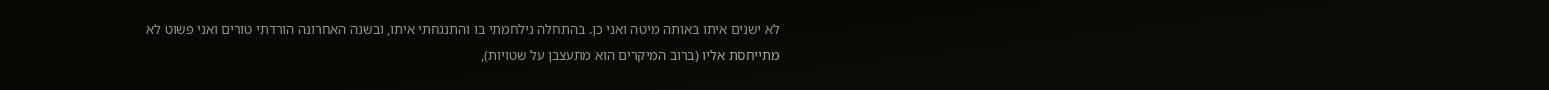לא ישנים איתו באותה מיטה ואני כן. בהתחלה נילחמתי בו והתנגחתי איתו, ובשנה האחרונה הורדתי טורים ואני פשוט לא מתייחסת אליו (ברוב המיקרים הוא מתעצבן על שטויות),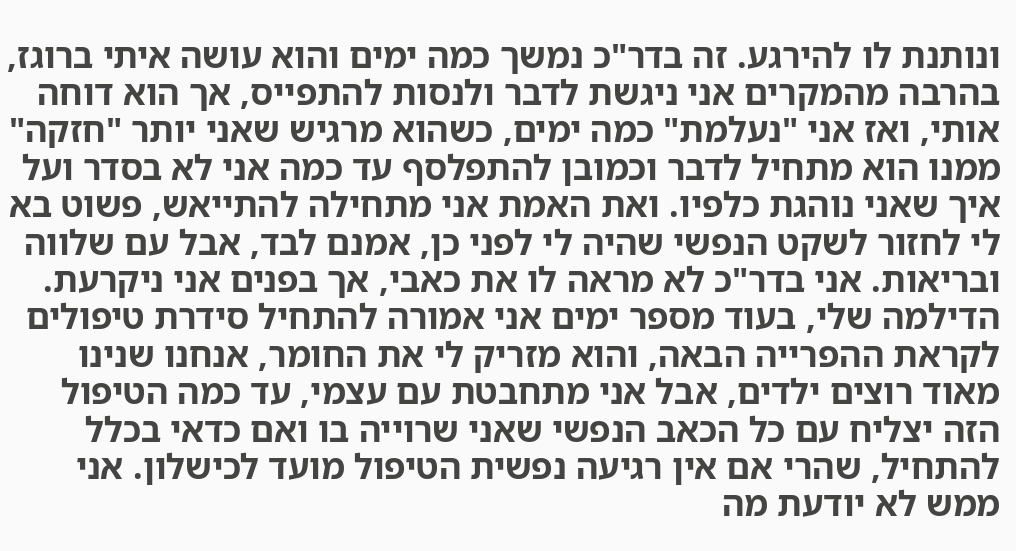ונותנת לו להירגע. זה בדר"כ נמשך כמה ימים והוא עושה איתי ברוגז, בהרבה מהמקרים אני ניגשת לדבר ולנסות להתפייס, אך הוא דוחה אותי, ואז אני "נעלמת" כמה ימים, כשהוא מרגיש שאני יותר "חזקה" ממנו הוא מתחיל לדבר וכמובן להתפלסף עד כמה אני לא בסדר ועל איך שאני נוהגת כלפיו. ואת האמת אני מתחילה להתייאש, פשוט בא לי לחזור לשקט הנפשי שהיה לי לפני כן, אמנם לבד, אבל עם שלווה ובריאות. אני בדר"כ לא מראה לו את כאבי, אך בפנים אני ניקרעת. הדילמה שלי, בעוד מספר ימים אני אמורה להתחיל סידרת טיפולים לקראת ההפרייה הבאה, והוא מזריק לי את החומר, אנחנו שנינו מאוד רוצים ילדים, אבל אני מתחבטת עם עצמי, עד כמה הטיפול הזה יצליח עם כל הכאב הנפשי שאני שרוייה בו ואם כדאי בכלל להתחיל, שהרי אם אין רגיעה נפשית הטיפול מועד לכישלון. אני ממש לא יודעת מה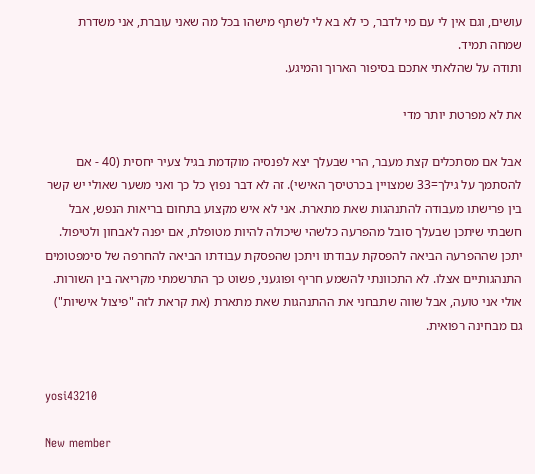עושים, וגם אין לי עם מי לדבר, כי לא בא לי לשתף מישהו בכל מה שאני עוברת, אני משדרת שמחה תמיד.
ותודה על שהלאתי אתכם בסיפור הארוך והמיגע.

את לא מפרטת יותר מדי

אבל אם מסתכלים קצת מעבר, הרי שבעלך יצא לפנסיה מוקדמת בגיל צעיר יחסית (40 - אם להסתמך על גילך=33 שמצויין בכרטיסך האישי). זה לא דבר נפוץ כל כך ואני משער שאולי יש קשר בין פרישתו מעבודה להתנהגות שאת מתארת. אני לא איש מקצוע בתחום בריאות הנפש, אבל חשבתי שיתכן שבעלך סובל מהפרעה כלשהי שיכולה להיות מטופלת, אם יפנה לאבחון ולטיפול. יתכן שההפרעה הביאה להפסקת עבודתו ויתכן שהפסקת עבודתו הביאה להחרפה של סימפטומים התנהגותיים אצלו. לא התכוונתי להשמע חריף ופוגעני, פשוט כך התרשמתי מקריאה בין השורות. אולי אני טועה, אבל שווה שתבחני את ההתנהגות שאת מתארת (את קראת לזה "פיצול אישיות") גם מבחינה רפואית.


yosi43210

New member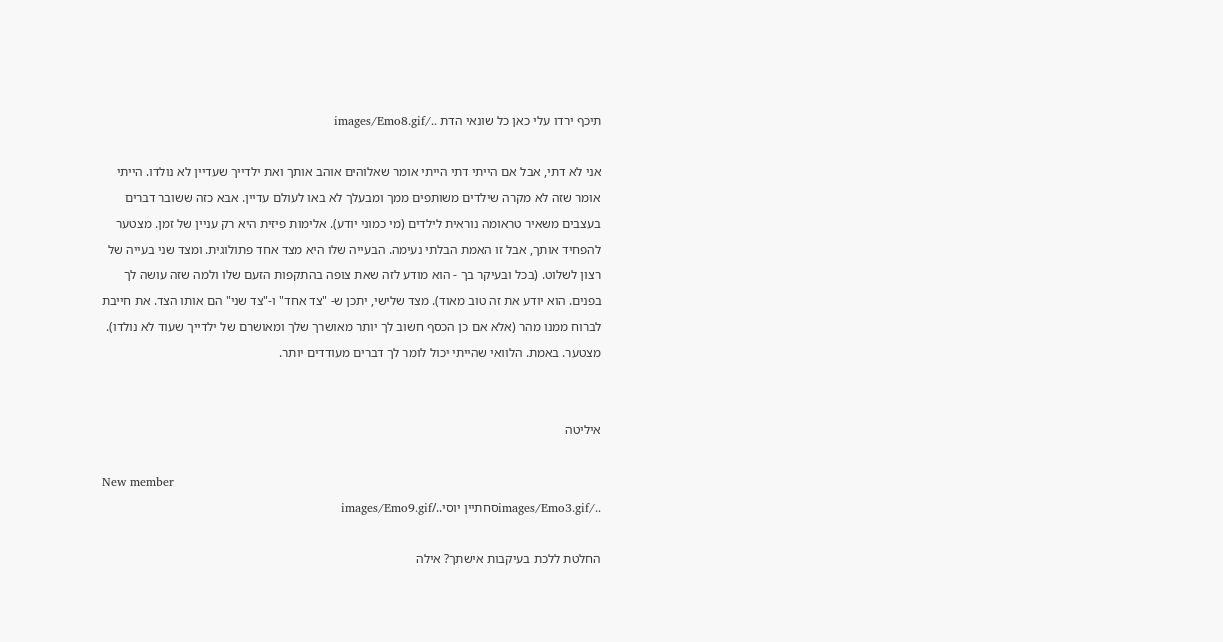תיכף ירדו עלי כאן כל שונאי הדת ../images/Emo8.gif

אני לא דתי, אבל אם הייתי דתי הייתי אומר שאלוהים אוהב אותך ואת ילדייך שעדיין לא נולדו. הייתי אומר שזה לא מקרה שילדים משותפים ממך ומבעלך לא באו לעולם עדיין. אבא כזה ששובר דברים בעצבים משאיר טראומה נוראית לילדים (מי כמוני יודע). אלימות פיזית היא רק עניין של זמן. מצטער להפחיד אותך, אבל זו האמת הבלתי נעימה. הבעייה שלו היא מצד אחד פתולוגית. ומצד שני בעייה של רצון לשלוט. (בכל ובעיקר בך - הוא מודע לזה שאת צופה בהתקפות הזעם שלו ולמה שזה עושה לך בפנים. הוא יודע את זה טוב מאוד). מצד שלישי, יתכן ש- "צד אחד" ו-"צד שני" הם אותו הצד. את חייבת לברוח ממנו מהר (אלא אם כן הכסף חשוב לך יותר מאושרך שלך ומאושרם של ילדייך שעוד לא נולדו). מצטער. באמת. הלוואי שהייתי יכול לומר לך דברים מעודדים יותר.


איליטה

New member
../images/Emo3.gifסחתיין יוסי../images/Emo9.gif

החלטת ללכת בעיקבות אישתך? אילה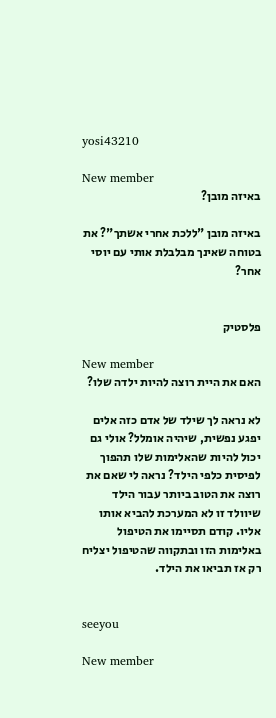yosi43210

New member
באיזה מובן?

באיזה מובן "ללכת אחרי אשתך"? את בטוחה שאינך מבלבלת אותי עם יוסי אחר?


פלסטיק

New member
האם את היית רוצה להיות ילדה שלו?

לא נראה לך שילד של אדם כזה אלים יפגע נפשית, שיהיה אומלל? אולי גם יכול להיות שהאלימות שלו תהפוך לפיסית כלפי הילד? נראה לי שאם את רוצה את הטוב ביותר עבור הילד שיוולד זו לא המערכת להביא אותו אליו. קודם תסיימו את הטיפול באלימות הזו ובתקווה שהטיפול יצליח רק אז תביאו את הילד.


seeyou

New member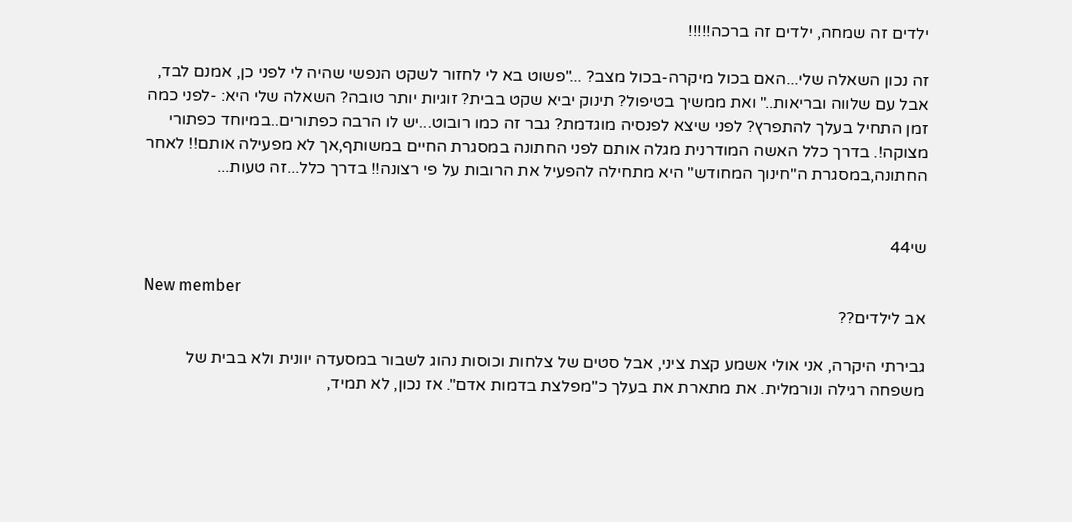ילדים זה שמחה, ילדים זה ברכה!!!!!

זה נכון השאלה שלי...האם בכול מיקרה-בכול מצב? ..."פשוט בא לי לחזור לשקט הנפשי שהיה לי לפני כן, אמנם לבד, אבל עם שלווה ובריאות.." ואת ממשיך בטיפול? תינוק יביא שקט בבית? זוגיות יותר טובה? השאלה שלי היא: -לפני כמה זמן התחיל בעלך להתפרץ? לפני שיצא לפנסיה מוגדמת? גבר זה כמו רובוט...יש לו הרבה כפתורים..במיוחד כפתורי מצוקה!. בדרך כלל האשה המודרנית מגלה אותם לפני החתונה במסגרת החיים במשותף,אך לא מפעילה אותם!! לאחר החתונה,במסגרת ה"חינוך המחודש" היא מתחילה להפעיל את הרובות על פי רצונה!! בדרך כלל...זה טעות...


שי44

New member
אב לילדים??

גבירתי היקרה, אני אולי אשמע קצת ציני, אבל סטים של צלחות וכוסות נהוג לשבור במסעדה יוונית ולא בבית של משפחה רגילה ונורמלית. את מתארת את בעלך כ"מפלצת בדמות אדם". אז נכון, לא תמיד,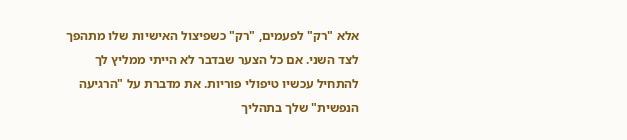אלא "רק" לפעמים, "רק" כשפיצול האישיות שלו מתהפך לצד השני. אם כל הצער שבדבר לא הייתי ממליץ לך להתחיל עכשיו טיפולי פוריות. את מדברת על "הרגיעה הנפשית" שלך בתהליך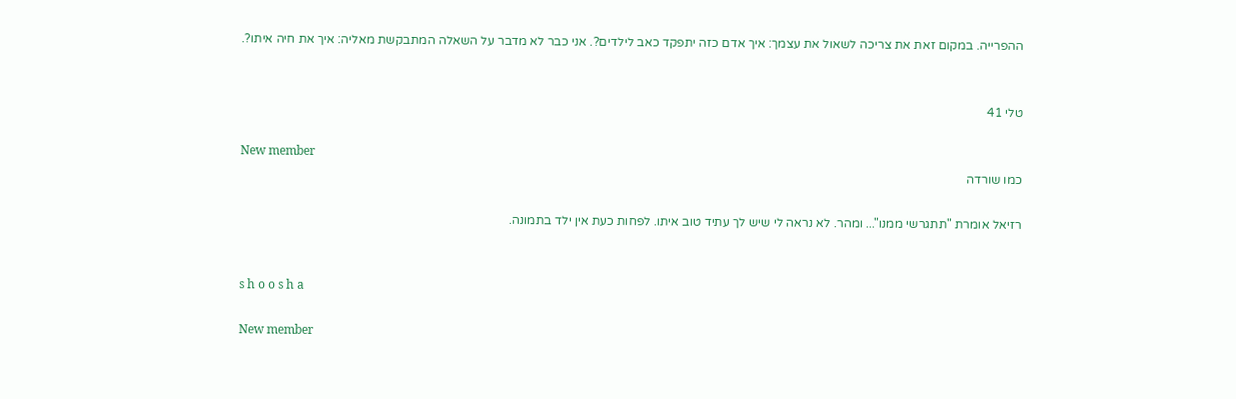ההפרייה. במקום זאת את צריכה לשאול את עצמך: איך אדם כזה יתפקד כאב לילדים?. אני כבר לא מדבר על השאלה המתבקשת מאליה: איך את חיה איתו?.


טלי 41

New member
כמו שורדה

רזיאל אומרת "תתגרשי ממנו"... ומהר. לא נראה לי שיש לך עתיד טוב איתו. לפחות כעת אין ילד בתמונה.


s h o o s h a

New member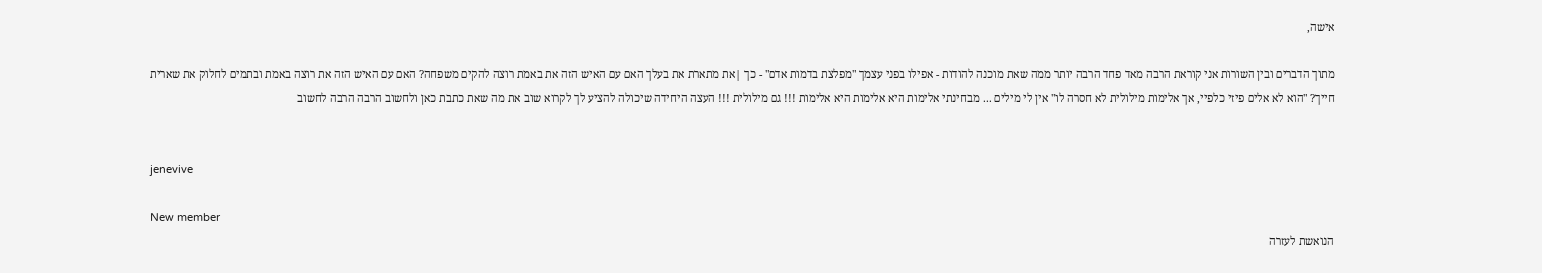אישה,

מתוך הדברים ובין השורות אני קוראת הרבה מאד פחד הרבה יותר ממה שאת מוכנה להודות - אפילו בפני עצמך "מפלצת בדמות אדם" - כך |את מתארת את בעלך האם עם האיש הזה את באמת רוצה להקים משפחה? האם עם האיש הזה את רוצה באמת ובתמים לחלוק את שארית חייך? "הוא לא אלים פיזי כלפיי, אך אלימות מילולית לא חסרה לו" אין לי מילים ... מבחינתי אלימות היא אלימות היא אלימות !!! גם מילולית !!! העצה היחידה שיכולה להציע לך לקרוא שוב את מה שאת כתבת כאן ולחשוב הרבה הרבה לחשוב


jenevive

New member
הנואשת לעזרה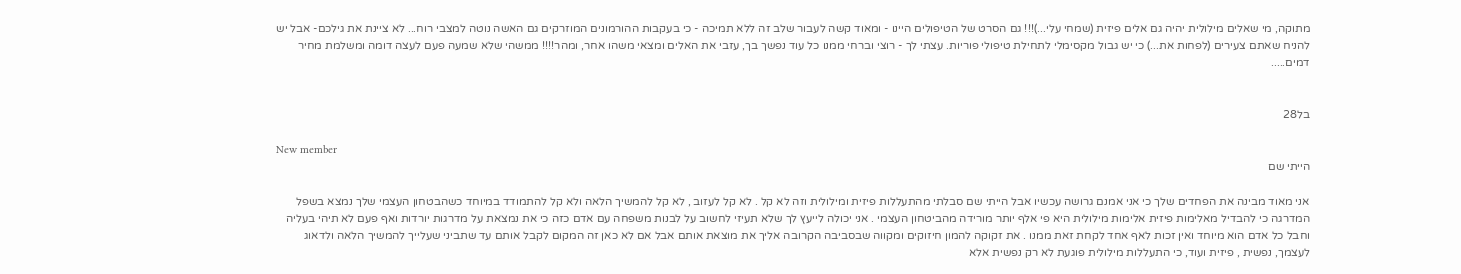מתוקה, מי שאלים מילולית יהיה גם אלים פיזית (שמחי עלי...)!!! גם הסרט של הטיפולים היינו - ומאוד קשה לעבור שלב זה ללא תמיכה - כי בעקבות ההורמונים המוזרקים גם האשה נוטה למצבי רוח... לא ציינת את גילכם- אבל יש להניח שאתם צעירים (לפחות את...) כי יש גבול מקסימלי לתחילת טיפולי פוריות. עצתי לך - רוצי וברחי ממנו כל עוד נפשך בך, עזבי את האלים ומצאי משהו אחר, ומהר!!!! ממשהי שלא שמעה פעם לעצה דומה ומשלמת מחיר דמים.....


בל28

New member
הייתי שם

אני מאוד מבינה את הפחדים שלך כי אני אמנם גרושה עכשיו אבל הייתי שם סבלתי מהתעללות פיזית ומילולית וזה לא קל . לא קל לעזוב , לא קל להמשיך הלאה ולא קל להתמודד במיוחד כשהבטחון העצמי שלך נמצא בשפל המדרגה כי להבדיל מאלימות פיזית אלימות מילולית היא פי אלף יותר מורידה מהביטחון העצמי . אני יכולה לייעץ לך שלא תעיזי לחשוב על לבנות משפחה עם אדם כזה כי את נמצאת על מדרגות יורדות ואף פעם לא תיהי בעליה וחבל כל אדם הוא מיוחד ואין זכות לאף אחד לקחת זאת ממנו . את זקוקה להמון חיזוקים ומקווה שבסביבה הקרובה אליך את מוצאת אותם אבל אם לא כאן זה המקום לקבל אותם עד שתביני שעלייך להמשיך הלאה ולדאוג לעצמך, נפשית , פיזית ועוד, כי התעללות מילולית פוגעת לא רק נפשית אלא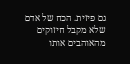גם פיזית. הכח של אדם שלא מקבל חיזוקים מהאוהבים אותו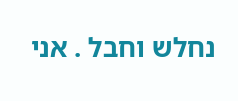נחלש וחבל . אני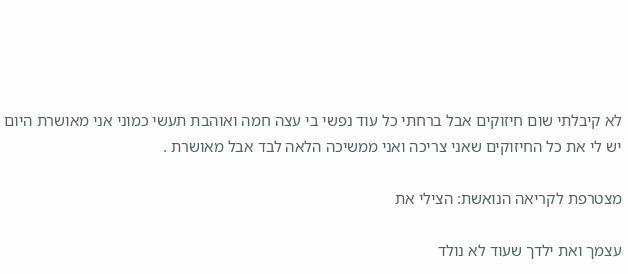לא קיבלתי שום חיזוקים אבל ברחתי כל עוד נפשי בי עצה חמה ואוהבת תעשי כמוני אני מאושרת היום יש לי את כל החיזוקים שאני צריכה ואני ממשיכה הלאה לבד אבל מאושרת .

מצטרפת לקריאה הנואשת: הצילי את

עצמך ואת ילדך שעוד לא נולד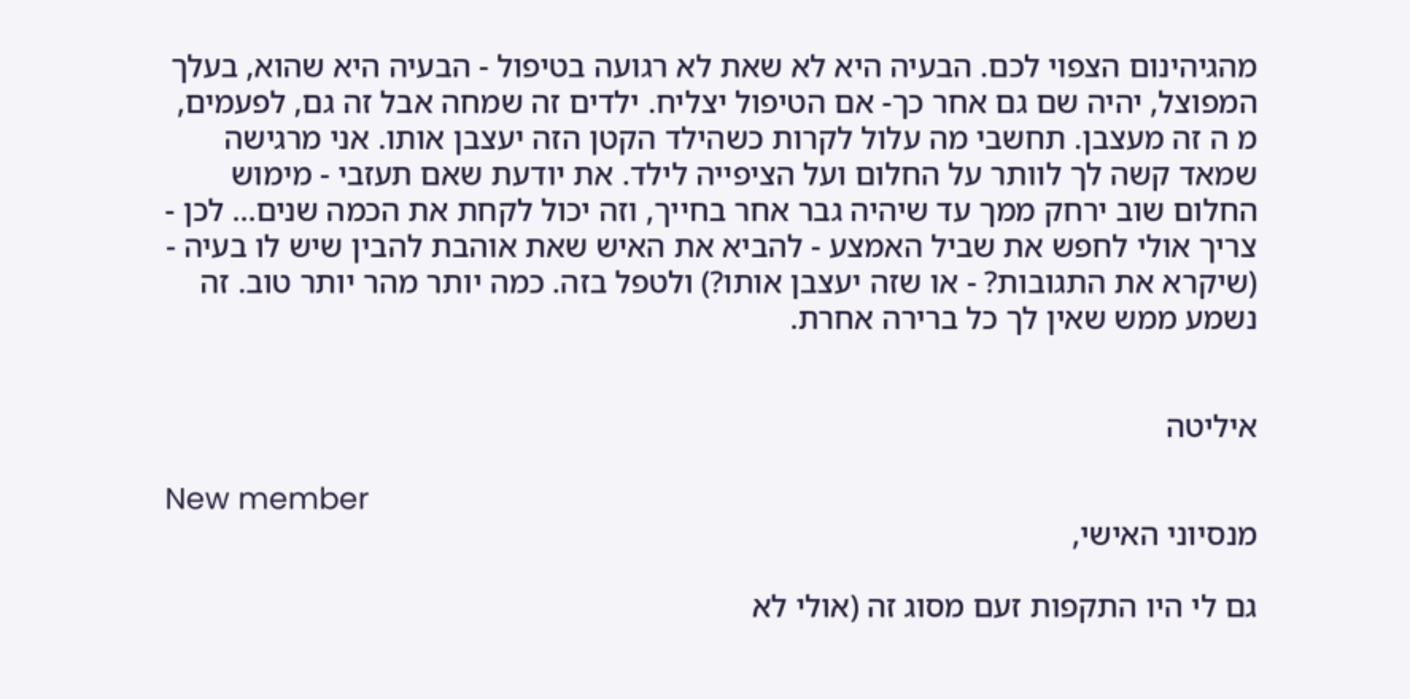מהגיהינום הצפוי לכם. הבעיה היא לא שאת לא רגועה בטיפול - הבעיה היא שהוא, בעלך המפוצל, יהיה שם גם אחר כך- אם הטיפול יצליח. ילדים זה שמחה אבל זה גם, לפעמים, מ ה זה מעצבן. תחשבי מה עלול לקרות כשהילד הקטן הזה יעצבן אותו. אני מרגישה שמאד קשה לך לוותר על החלום ועל הציפייה לילד. את יודעת שאם תעזבי - מימוש החלום שוב ירחק ממך עד שיהיה גבר אחר בחייך, וזה יכול לקחת את הכמה שנים... לכן - צריך אולי לחפש את שביל האמצע - להביא את האיש שאת אוהבת להבין שיש לו בעיה - (שיקרא את התגובות? - או שזה יעצבן אותו?) ולטפל בזה. כמה יותר מהר יותר טוב. זה נשמע ממש שאין לך כל ברירה אחרת.


איליטה

New member
מנסיוני האישי,

גם לי היו התקפות זעם מסוג זה (אולי לא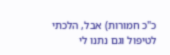כ"כ חמורות) אבל, הלכתי לטיפול וגם נתנו לי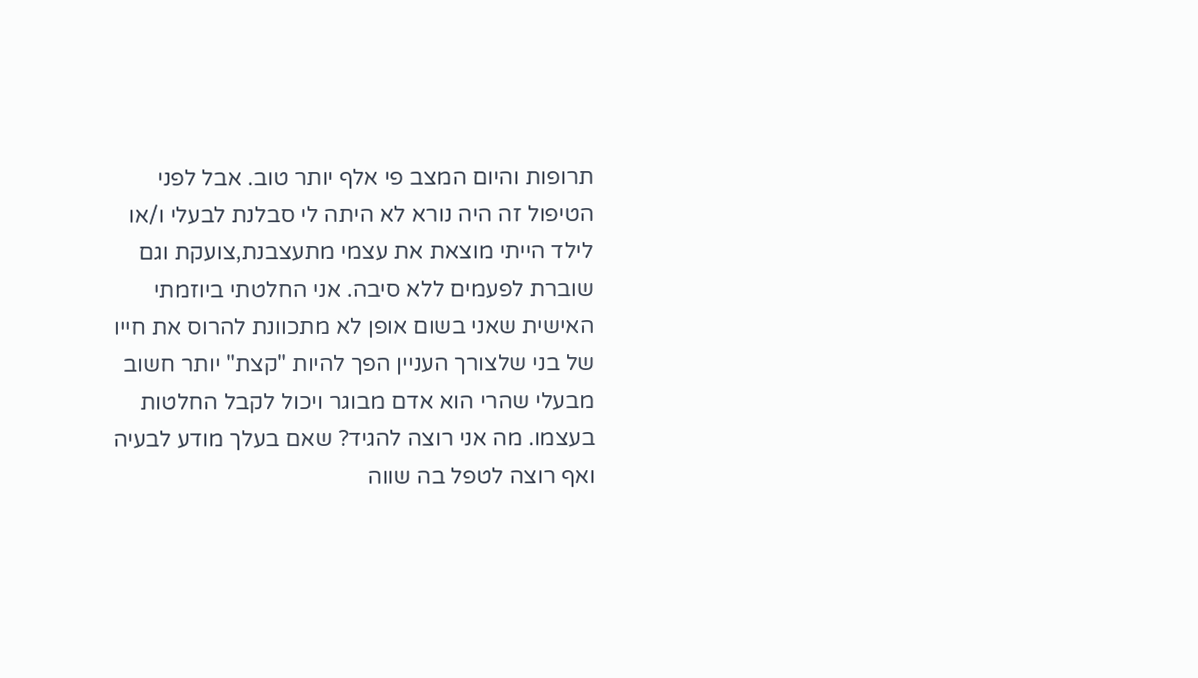תרופות והיום המצב פי אלף יותר טוב. אבל לפני הטיפול זה היה נורא לא היתה לי סבלנת לבעלי ו/או לילד הייתי מוצאת את עצמי מתעצבנת,צועקת וגם שוברת לפעמים ללא סיבה. אני החלטתי ביוזמתי האישית שאני בשום אופן לא מתכוונת להרוס את חייו של בני שלצורך העניין הפך להיות "קצת" יותר חשוב מבעלי שהרי הוא אדם מבוגר ויכול לקבל החלטות בעצמו. מה אני רוצה להגיד? שאם בעלך מודע לבעיה ואף רוצה לטפל בה שווה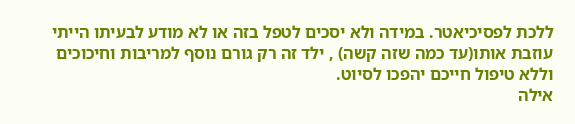ללכת לפסיכיאטר. במידה ולא יסכים לטפל בזה או לא מודע לבעיתו הייתי עוזבת אותו(עד כמה שזה קשה) , ילד זה רק גורם נוסף למריבות וחיכוכים וללא טיפול חייכם יהפכו לסיוט.
אילה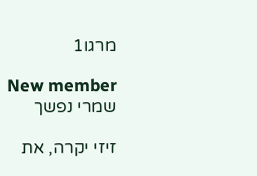מרגו1

New member
שמרי נפשך

זיזי יקרה, את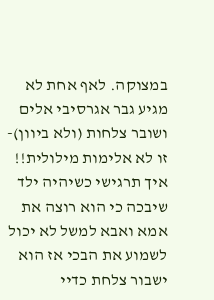במצוקה. לאף אחת לא מגיע גבר אגרסיבי אלים ושובר צלחות (ולא ביוון)- זו לא אלימות מילולית!! איך תרגישי כשיהיה ילד שיבכה כי הוא רוצה את אמא ואבא למשל לא יכול לשמוע את הבכי אז הוא ישבור צלחת כדיי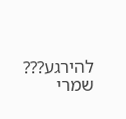להירגע??? שמרי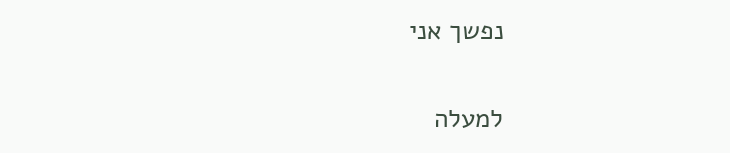נפשך אני

למעלה